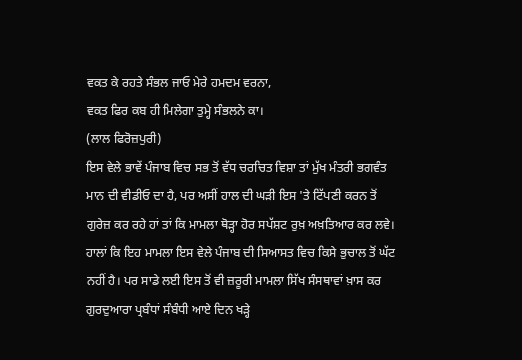ਵਕਤ ਕੇ ਰਹਤੇ ਸੰਭਲ ਜਾਓ ਮੇਰੇ ਹਮਦਮ ਵਰਨਾ,
ਵਕਤ ਫਿਰ ਕਬ ਹੀ ਮਿਲੇਗਾ ਤੁਮ੍ਹੇ ਸੰਭਲਨੇ ਕਾ।
(ਲਾਲ ਫਿਰੋਜ਼ਪੁਰੀ)
ਇਸ ਵੇਲੇ ਭਾਵੇਂ ਪੰਜਾਬ ਵਿਚ ਸਭ ਤੋਂ ਵੱਧ ਚਰਚਿਤ ਵਿਸ਼ਾ ਤਾਂ ਮੁੱਖ ਮੰਤਰੀ ਭਗਵੰਤ ਮਾਨ ਦੀ ਵੀਡੀਓ ਦਾ ਹੈ, ਪਰ ਅਸੀਂ ਹਾਲ ਦੀ ਘੜੀ ਇਸ 'ਤੇ ਟਿੱਪਣੀ ਕਰਨ ਤੋਂ ਗੁਰੇਜ਼ ਕਰ ਰਹੇ ਹਾਂ ਤਾਂ ਕਿ ਮਾਮਲਾ ਥੋੜ੍ਹਾ ਹੋਰ ਸਪੱਸ਼ਟ ਰੁਖ਼ ਅਖ਼ਤਿਆਰ ਕਰ ਲਵੇ। ਹਾਲਾਂ ਕਿ ਇਹ ਮਾਮਲਾ ਇਸ ਵੇਲੇ ਪੰਜਾਬ ਦੀ ਸਿਆਸਤ ਵਿਚ ਕਿਸੇ ਭੁਚਾਲ ਤੋਂ ਘੱਟ ਨਹੀਂ ਹੈ। ਪਰ ਸਾਡੇ ਲਈ ਇਸ ਤੋਂ ਵੀ ਜ਼ਰੂਰੀ ਮਾਮਲਾ ਸਿੱਖ ਸੰਸਥਾਵਾਂ ਖ਼ਾਸ ਕਰ ਗੁਰਦੁਆਰਾ ਪ੍ਰਬੰਧਾਂ ਸੰਬੰਧੀ ਆਏ ਦਿਨ ਖੜ੍ਹੇ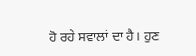ਹੋ ਰਹੇ ਸਵਾਲਾਂ ਦਾ ਹੈ। ਹੁਣ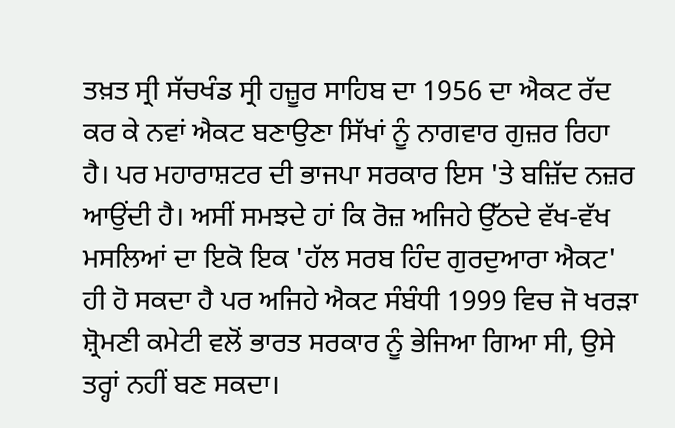ਤਖ਼ਤ ਸ੍ਰੀ ਸੱਚਖੰਡ ਸ੍ਰੀ ਹਜ਼ੂਰ ਸਾਹਿਬ ਦਾ 1956 ਦਾ ਐਕਟ ਰੱਦ ਕਰ ਕੇ ਨਵਾਂ ਐਕਟ ਬਣਾਉਣਾ ਸਿੱਖਾਂ ਨੂੰ ਨਾਗਵਾਰ ਗੁਜ਼ਰ ਰਿਹਾ ਹੈ। ਪਰ ਮਹਾਰਾਸ਼ਟਰ ਦੀ ਭਾਜਪਾ ਸਰਕਾਰ ਇਸ 'ਤੇ ਬਜ਼ਿੱਦ ਨਜ਼ਰ ਆਉਂਦੀ ਹੈ। ਅਸੀਂ ਸਮਝਦੇ ਹਾਂ ਕਿ ਰੋਜ਼ ਅਜਿਹੇ ਉੱਠਦੇ ਵੱਖ-ਵੱਖ ਮਸਲਿਆਂ ਦਾ ਇਕੋ ਇਕ 'ਹੱਲ ਸਰਬ ਹਿੰਦ ਗੁਰਦੁਆਰਾ ਐਕਟ' ਹੀ ਹੋ ਸਕਦਾ ਹੈ ਪਰ ਅਜਿਹੇ ਐਕਟ ਸੰਬੰਧੀ 1999 ਵਿਚ ਜੋ ਖਰੜਾ ਸ਼੍ਰੋਮਣੀ ਕਮੇਟੀ ਵਲੋਂ ਭਾਰਤ ਸਰਕਾਰ ਨੂੰ ਭੇਜਿਆ ਗਿਆ ਸੀ, ਉਸੇ ਤਰ੍ਹਾਂ ਨਹੀਂ ਬਣ ਸਕਦਾ।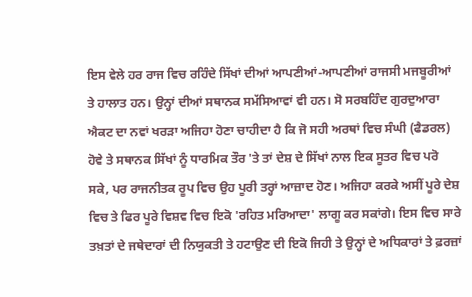ਇਸ ਵੇਲੇ ਹਰ ਰਾਜ ਵਿਚ ਰਹਿੰਦੇ ਸਿੱਖਾਂ ਦੀਆਂ ਆਪਣੀਆਂ-ਆਪਣੀਆਂ ਰਾਜਸੀ ਮਜਬੂਰੀਆਂ ਤੇ ਹਾਲਾਤ ਹਨ। ਉਨ੍ਹਾਂ ਦੀਆਂ ਸਥਾਨਕ ਸਮੱਸਿਆਵਾਂ ਵੀ ਹਨ। ਸੋ ਸਰਬਹਿੰਦ ਗੁਰਦੁਆਰਾ ਐਕਟ ਦਾ ਨਵਾਂ ਖਰੜਾ ਅਜਿਹਾ ਹੋਣਾ ਚਾਹੀਦਾ ਹੈ ਕਿ ਜੋ ਸਹੀ ਅਰਥਾਂ ਵਿਚ ਸੰਘੀ (ਫੈਡਰਲ) ਹੋਵੇ ਤੇ ਸਥਾਨਕ ਸਿੱਖਾਂ ਨੂੰ ਧਾਰਮਿਕ ਤੌਰ 'ਤੇ ਤਾਂ ਦੇਸ਼ ਦੇ ਸਿੱਖਾਂ ਨਾਲ ਇਕ ਸੂਤਰ ਵਿਚ ਪਰੋ ਸਕੇ, ਪਰ ਰਾਜਨੀਤਕ ਰੂਪ ਵਿਚ ਉਹ ਪੂਰੀ ਤਰ੍ਹਾਂ ਆਜ਼ਾਦ ਹੋਣ। ਅਜਿਹਾ ਕਰਕੇ ਅਸੀਂ ਪੂਰੇ ਦੇਸ਼ ਵਿਚ ਤੇ ਫਿਰ ਪੂਰੇ ਵਿਸ਼ਵ ਵਿਚ ਇਕੋ 'ਰਹਿਤ ਮਰਿਆਦਾ' ਲਾਗੂ ਕਰ ਸਕਾਂਗੇ। ਇਸ ਵਿਚ ਸਾਰੇ ਤਖ਼ਤਾਂ ਦੇ ਜਥੇਦਾਰਾਂ ਦੀ ਨਿਯੁਕਤੀ ਤੇ ਹਟਾਉਣ ਦੀ ਇਕੋ ਜਿਹੀ ਤੇ ਉਨ੍ਹਾਂ ਦੇ ਅਧਿਕਾਰਾਂ ਤੇ ਫ਼ਰਜ਼ਾਂ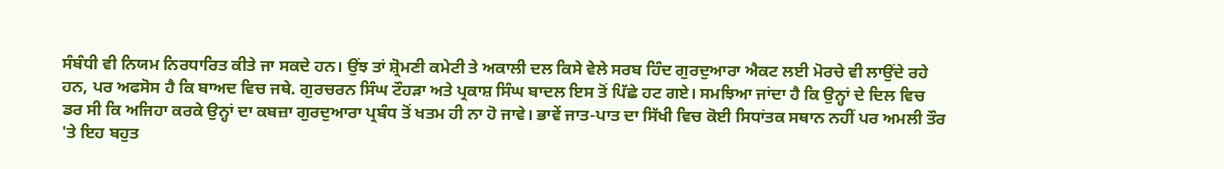ਸੰਬੰਧੀ ਵੀ ਨਿਯਮ ਨਿਰਧਾਰਿਤ ਕੀਤੇ ਜਾ ਸਕਦੇ ਹਨ। ਉਂਝ ਤਾਂ ਸ਼੍ਰੋਮਣੀ ਕਮੇਟੀ ਤੇ ਅਕਾਲੀ ਦਲ ਕਿਸੇ ਵੇਲੇ ਸਰਬ ਹਿੰਦ ਗੁਰਦੁਆਰਾ ਐਕਟ ਲਈ ਮੋਰਚੇ ਵੀ ਲਾਉਂਦੇ ਰਹੇ ਹਨ, ਪਰ ਅਫਸੋਸ ਹੈ ਕਿ ਬਾਅਦ ਵਿਚ ਜਥੇ. ਗੁਰਚਰਨ ਸਿੰਘ ਟੌਹੜਾ ਅਤੇ ਪ੍ਰਕਾਸ਼ ਸਿੰਘ ਬਾਦਲ ਇਸ ਤੋਂ ਪਿੱਛੇ ਹਟ ਗਏ। ਸਮਝਿਆ ਜਾਂਦਾ ਹੈ ਕਿ ਉਨ੍ਹਾਂ ਦੇ ਦਿਲ ਵਿਚ ਡਰ ਸੀ ਕਿ ਅਜਿਹਾ ਕਰਕੇ ਉਨ੍ਹਾਂ ਦਾ ਕਬਜ਼ਾ ਗੁਰਦੁਆਰਾ ਪ੍ਰਬੰਧ ਤੋਂ ਖਤਮ ਹੀ ਨਾ ਹੋ ਜਾਵੇ। ਭਾਵੇਂ ਜਾਤ-ਪਾਤ ਦਾ ਸਿੱਖੀ ਵਿਚ ਕੋਈ ਸਿਧਾਂਤਕ ਸਥਾਨ ਨਹੀਂ ਪਰ ਅਮਲੀ ਤੌਰ 'ਤੇ ਇਹ ਬਹੁਤ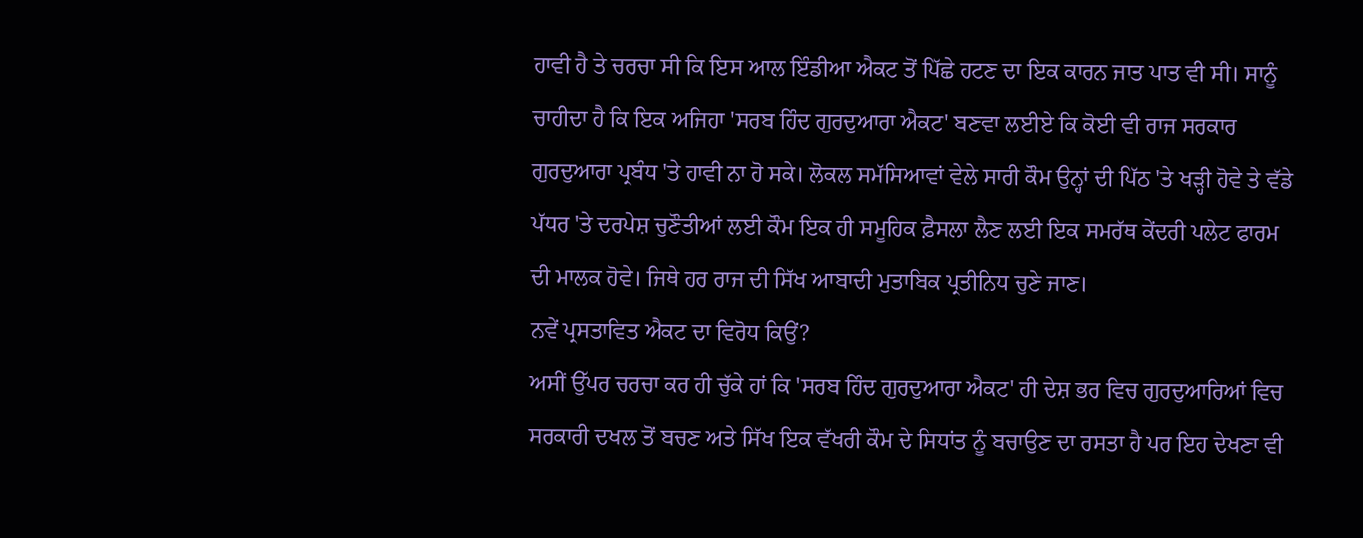ਹਾਵੀ ਹੈ ਤੇ ਚਰਚਾ ਸੀ ਕਿ ਇਸ ਆਲ ਇੰਡੀਆ ਐਕਟ ਤੋਂ ਪਿੱਛੇ ਹਟਣ ਦਾ ਇਕ ਕਾਰਨ ਜਾਤ ਪਾਤ ਵੀ ਸੀ। ਸਾਨੂੰ ਚਾਹੀਦਾ ਹੈ ਕਿ ਇਕ ਅਜਿਹਾ 'ਸਰਬ ਹਿੰਦ ਗੁਰਦੁਆਰਾ ਐਕਟ' ਬਣਵਾ ਲਈਏ ਕਿ ਕੋਈ ਵੀ ਰਾਜ ਸਰਕਾਰ ਗੁਰਦੁਆਰਾ ਪ੍ਰਬੰਧ 'ਤੇ ਹਾਵੀ ਨਾ ਹੋ ਸਕੇ। ਲੋਕਲ ਸਮੱਸਿਆਵਾਂ ਵੇਲੇ ਸਾਰੀ ਕੌਮ ਉਨ੍ਹਾਂ ਦੀ ਪਿੱਠ 'ਤੇ ਖੜ੍ਹੀ ਹੋਵੇ ਤੇ ਵੱਡੇ ਪੱਧਰ 'ਤੇ ਦਰਪੇਸ਼ ਚੁਣੌਤੀਆਂ ਲਈ ਕੌਮ ਇਕ ਹੀ ਸਮੂਹਿਕ ਫ਼ੈਸਲਾ ਲੈਣ ਲਈ ਇਕ ਸਮਰੱਥ ਕੇਂਦਰੀ ਪਲੇਟ ਫਾਰਮ ਦੀ ਮਾਲਕ ਹੋਵੇ। ਜਿਥੇ ਹਰ ਰਾਜ ਦੀ ਸਿੱਖ ਆਬਾਦੀ ਮੁਤਾਬਿਕ ਪ੍ਰਤੀਨਿਧ ਚੁਣੇ ਜਾਣ।
ਨਵੇਂ ਪ੍ਰਸਤਾਵਿਤ ਐਕਟ ਦਾ ਵਿਰੋਧ ਕਿਉਂ?
ਅਸੀਂ ਉੱਪਰ ਚਰਚਾ ਕਰ ਹੀ ਚੁੱਕੇ ਹਾਂ ਕਿ 'ਸਰਬ ਹਿੰਦ ਗੁਰਦੁਆਰਾ ਐਕਟ' ਹੀ ਦੇਸ਼ ਭਰ ਵਿਚ ਗੁਰਦੁਆਰਿਆਂ ਵਿਚ ਸਰਕਾਰੀ ਦਖਲ ਤੋਂ ਬਚਣ ਅਤੇ ਸਿੱਖ ਇਕ ਵੱਖਰੀ ਕੌਮ ਦੇ ਸਿਧਾਂਤ ਨੂੰ ਬਚਾਉਣ ਦਾ ਰਸਤਾ ਹੈ ਪਰ ਇਹ ਦੇਖਣਾ ਵੀ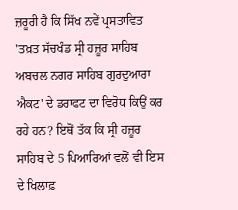ਜ਼ਰੂਰੀ ਹੈ ਕਿ ਸਿੱਖ ਨਵੇਂ ਪ੍ਰਸਤਾਵਿਤ 'ਤਖ਼ਤ ਸੱਚਖੰਡ ਸ੍ਰੀ ਹਜ਼ੂਰ ਸਾਹਿਬ ਅਬਚਲ ਨਗਰ ਸਾਹਿਬ ਗੁਰਦੁਆਰਾ ਐਕਟ' ਦੇ ਡਰਾਫਟ ਦਾ ਵਿਰੋਧ ਕਿਉਂ ਕਰ ਰਹੇ ਹਨ? ਇਥੋਂ ਤੱਕ ਕਿ ਸ੍ਰੀ ਹਜ਼ੂਰ ਸਾਹਿਬ ਦੇ 5 ਪਿਆਰਿਆਂ ਵਲੋਂ ਵੀ ਇਸ ਦੇ ਖਿਲਾਫ਼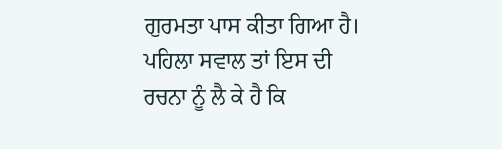ਗੁਰਮਤਾ ਪਾਸ ਕੀਤਾ ਗਿਆ ਹੈ।
ਪਹਿਲਾ ਸਵਾਲ ਤਾਂ ਇਸ ਦੀ ਰਚਨਾ ਨੂੰ ਲੈ ਕੇ ਹੈ ਕਿ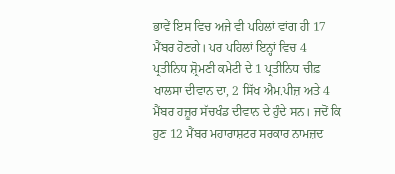ਭਾਵੇਂ ਇਸ ਵਿਚ ਅਜੇ ਵੀ ਪਹਿਲਾਂ ਵਾਂਗ ਹੀ 17 ਮੈਂਬਰ ਹੋਣਗੇ। ਪਰ ਪਹਿਲਾਂ ਇਨ੍ਹਾਂ ਵਿਚ 4 ਪ੍ਰਤੀਨਿਧ ਸ਼੍ਰੋਮਣੀ ਕਮੇਟੀ ਦੇ 1 ਪ੍ਰਤੀਨਿਧ ਚੀਫ਼ ਖਾਲਸਾ ਦੀਵਾਨ ਦਾ, 2 ਸਿੱਖ ਐਮ.ਪੀਜ਼ ਅਤੇ 4 ਮੈਂਬਰ ਹਜ਼ੂਰ ਸੱਚਖੰਡ ਦੀਵਾਨ ਦੇ ਹੁੰਦੇ ਸਨ। ਜਦੋਂ ਕਿ ਹੁਣ 12 ਮੈਂਬਰ ਮਹਾਰਾਸ਼ਟਰ ਸਰਕਾਰ ਨਾਮਜ਼ਦ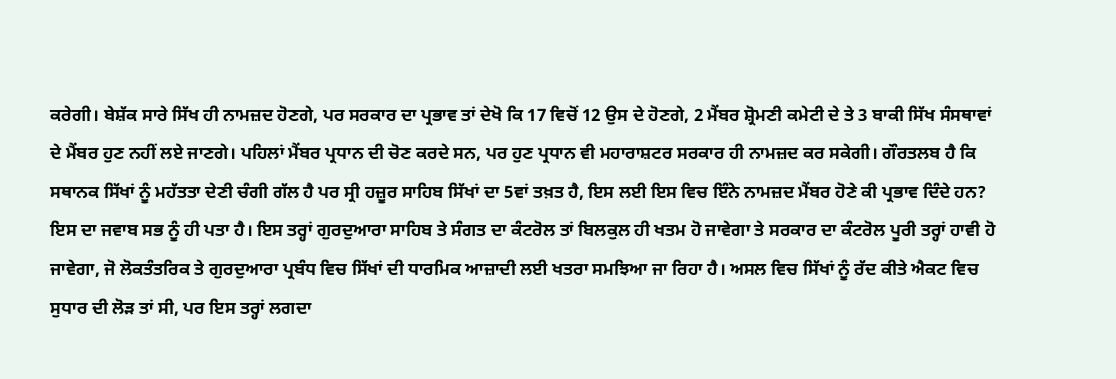ਕਰੇਗੀ। ਬੇਸ਼ੱਕ ਸਾਰੇ ਸਿੱਖ ਹੀ ਨਾਮਜ਼ਦ ਹੋਣਗੇ, ਪਰ ਸਰਕਾਰ ਦਾ ਪ੍ਰਭਾਵ ਤਾਂ ਦੇਖੋ ਕਿ 17 ਵਿਚੋਂ 12 ਉਸ ਦੇ ਹੋਣਗੇ, 2 ਮੈਂਬਰ ਸ਼੍ਰੋਮਣੀ ਕਮੇਟੀ ਦੇ ਤੇ 3 ਬਾਕੀ ਸਿੱਖ ਸੰਸਥਾਵਾਂ ਦੇ ਮੈਂਬਰ ਹੁਣ ਨਹੀਂ ਲਏ ਜਾਣਗੇ। ਪਹਿਲਾਂ ਮੈਂਬਰ ਪ੍ਰਧਾਨ ਦੀ ਚੋਣ ਕਰਦੇ ਸਨ, ਪਰ ਹੁਣ ਪ੍ਰਧਾਨ ਵੀ ਮਹਾਰਾਸ਼ਟਰ ਸਰਕਾਰ ਹੀ ਨਾਮਜ਼ਦ ਕਰ ਸਕੇਗੀ। ਗੌਰਤਲਬ ਹੈ ਕਿ ਸਥਾਨਕ ਸਿੱਖਾਂ ਨੂੰ ਮਹੱਤਤਾ ਦੇਣੀ ਚੰਗੀ ਗੱਲ ਹੈ ਪਰ ਸ੍ਰੀ ਹਜ਼ੂਰ ਸਾਹਿਬ ਸਿੱਖਾਂ ਦਾ 5ਵਾਂ ਤਖ਼ਤ ਹੈ, ਇਸ ਲਈ ਇਸ ਵਿਚ ਇੰਨੇ ਨਾਮਜ਼ਦ ਮੈਂਬਰ ਹੋਣੇ ਕੀ ਪ੍ਰਭਾਵ ਦਿੰਦੇ ਹਨ? ਇਸ ਦਾ ਜਵਾਬ ਸਭ ਨੂੰ ਹੀ ਪਤਾ ਹੈ। ਇਸ ਤਰ੍ਹਾਂ ਗੁਰਦੁਆਰਾ ਸਾਹਿਬ ਤੇ ਸੰਗਤ ਦਾ ਕੰਟਰੋਲ ਤਾਂ ਬਿਲਕੁਲ ਹੀ ਖਤਮ ਹੋ ਜਾਵੇਗਾ ਤੇ ਸਰਕਾਰ ਦਾ ਕੰਟਰੋਲ ਪੂਰੀ ਤਰ੍ਹਾਂ ਹਾਵੀ ਹੋ ਜਾਵੇਗਾ, ਜੋ ਲੋਕਤੰਤਰਿਕ ਤੇ ਗੁਰਦੁਆਰਾ ਪ੍ਰਬੰਧ ਵਿਚ ਸਿੱਖਾਂ ਦੀ ਧਾਰਮਿਕ ਆਜ਼ਾਦੀ ਲਈ ਖਤਰਾ ਸਮਝਿਆ ਜਾ ਰਿਹਾ ਹੈ। ਅਸਲ ਵਿਚ ਸਿੱਖਾਂ ਨੂੰ ਰੱਦ ਕੀਤੇ ਐਕਟ ਵਿਚ ਸੁਧਾਰ ਦੀ ਲੋੜ ਤਾਂ ਸੀ, ਪਰ ਇਸ ਤਰ੍ਹਾਂ ਲਗਦਾ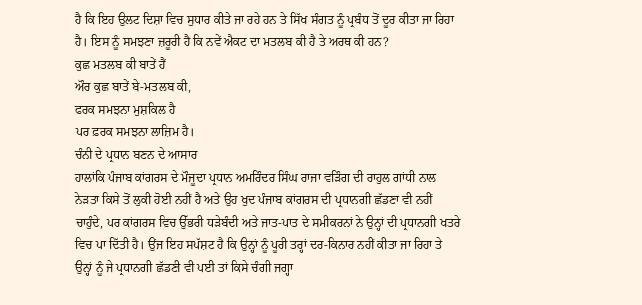ਹੈ ਕਿ ਇਹ ਉਲਟ ਦਿਸ਼ਾ ਵਿਚ ਸੁਧਾਰ ਕੀਤੇ ਜਾ ਰਹੇ ਹਨ ਤੇ ਸਿੱਖ ਸੰਗਤ ਨੂੰ ਪ੍ਰਬੰਧ ਤੋਂ ਦੂਰ ਕੀਤਾ ਜਾ ਰਿਹਾ ਹੈ। ਇਸ ਨੂੰ ਸਮਝਣਾ ਜ਼ਰੂਰੀ ਹੈ ਕਿ ਨਵੇਂ ਐਕਟ ਦਾ ਮਤਲਬ ਕੀ ਹੈ ਤੇ ਅਰਥ ਕੀ ਹਨ?
ਕੁਛ ਮਤਲਬ ਕੀ ਬਾਤੇਂ ਹੈਂ
ਔਰ ਕੁਛ ਬਾਤੇਂ ਬੇ-ਮਤਲਬ ਕੀ,
ਫਰਕ ਸਮਝਨਾ ਮੁਸ਼ਕਿਲ ਹੈ
ਪਰ ਫ਼ਰਕ ਸਮਝਨਾ ਲਾਜ਼ਿਮ ਹੈ।
ਚੰਨੀ ਦੇ ਪ੍ਰਧਾਨ ਬਣਨ ਦੇ ਆਸਾਰ
ਹਾਲਾਂਕਿ ਪੰਜਾਬ ਕਾਂਗਰਸ ਦੇ ਮੌਜੂਦਾ ਪ੍ਰਧਾਨ ਅਮਰਿੰਦਰ ਸਿੰਘ ਰਾਜਾ ਵੜਿੰਗ ਦੀ ਰਾਹੁਲ ਗਾਂਧੀ ਨਾਲ ਨੇੜਤਾ ਕਿਸੇ ਤੋਂ ਲੁਕੀ ਹੋਈ ਨਹੀਂ ਹੈ ਅਤੇ ਉਹ ਖੁਦ ਪੰਜਾਬ ਕਾਂਗਰਸ ਦੀ ਪ੍ਰਧਾਨਗੀ ਛੱਡਣਾ ਵੀ ਨਹੀਂ ਚਾਹੁੰਦੇ, ਪਰ ਕਾਂਗਰਸ ਵਿਚ ਉੱਭਰੀ ਧੜੇਬੰਦੀ ਅਤੇ ਜਾਤ-ਪਾਤ ਦੇ ਸਮੀਕਰਨਾਂ ਨੇ ਉਨ੍ਹਾਂ ਦੀ ਪ੍ਰਧਾਨਗੀ ਖਤਰੇ ਵਿਚ ਪਾ ਦਿੱਤੀ ਹੈ। ਉਂਜ ਇਹ ਸਪੱਸ਼ਟ ਹੈ ਕਿ ਉਨ੍ਹਾਂ ਨੂੰ ਪੂਰੀ ਤਰ੍ਹਾਂ ਦਰ-ਕਿਨਾਰ ਨਹੀਂ ਕੀਤਾ ਜਾ ਰਿਹਾ ਤੇ ਉਨ੍ਹਾਂ ਨੂੰ ਜੇ ਪ੍ਰਧਾਨਗੀ ਛੱਡਣੀ ਵੀ ਪਈ ਤਾਂ ਕਿਸੇ ਚੰਗੀ ਜਗ੍ਹਾ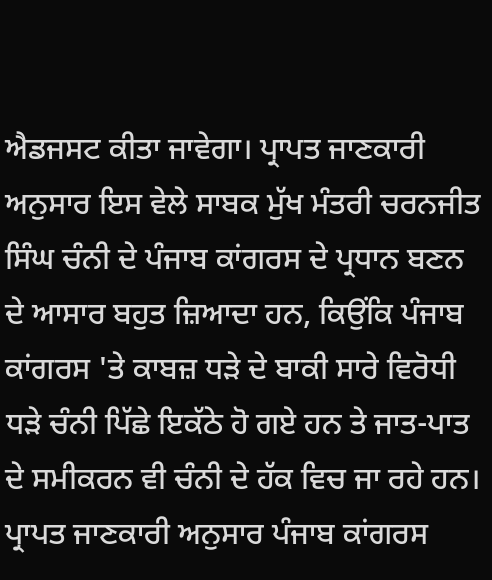ਐਡਜਸਟ ਕੀਤਾ ਜਾਵੇਗਾ। ਪ੍ਰਾਪਤ ਜਾਣਕਾਰੀ ਅਨੁਸਾਰ ਇਸ ਵੇਲੇ ਸਾਬਕ ਮੁੱਖ ਮੰਤਰੀ ਚਰਨਜੀਤ ਸਿੰਘ ਚੰਨੀ ਦੇ ਪੰਜਾਬ ਕਾਂਗਰਸ ਦੇ ਪ੍ਰਧਾਨ ਬਣਨ ਦੇ ਆਸਾਰ ਬਹੁਤ ਜ਼ਿਆਦਾ ਹਨ, ਕਿਉਂਕਿ ਪੰਜਾਬ ਕਾਂਗਰਸ 'ਤੇ ਕਾਬਜ਼ ਧੜੇ ਦੇ ਬਾਕੀ ਸਾਰੇ ਵਿਰੋਧੀ ਧੜੇ ਚੰਨੀ ਪਿੱਛੇ ਇਕੱਠੇ ਹੋ ਗਏ ਹਨ ਤੇ ਜਾਤ-ਪਾਤ ਦੇ ਸਮੀਕਰਨ ਵੀ ਚੰਨੀ ਦੇ ਹੱਕ ਵਿਚ ਜਾ ਰਹੇ ਹਨ। ਪ੍ਰਾਪਤ ਜਾਣਕਾਰੀ ਅਨੁਸਾਰ ਪੰਜਾਬ ਕਾਂਗਰਸ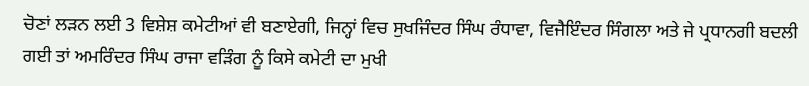ਚੋਣਾਂ ਲੜਨ ਲਈ 3 ਵਿਸ਼ੇਸ਼ ਕਮੇਟੀਆਂ ਵੀ ਬਣਾਏਗੀ, ਜਿਨ੍ਹਾਂ ਵਿਚ ਸੁਖਜਿੰਦਰ ਸਿੰਘ ਰੰਧਾਵਾ, ਵਿਜੈਇੰਦਰ ਸਿੰਗਲਾ ਅਤੇ ਜੇ ਪ੍ਰਧਾਨਗੀ ਬਦਲੀ ਗਈ ਤਾਂ ਅਮਰਿੰਦਰ ਸਿੰਘ ਰਾਜਾ ਵੜਿੰਗ ਨੂੰ ਕਿਸੇ ਕਮੇਟੀ ਦਾ ਮੁਖੀ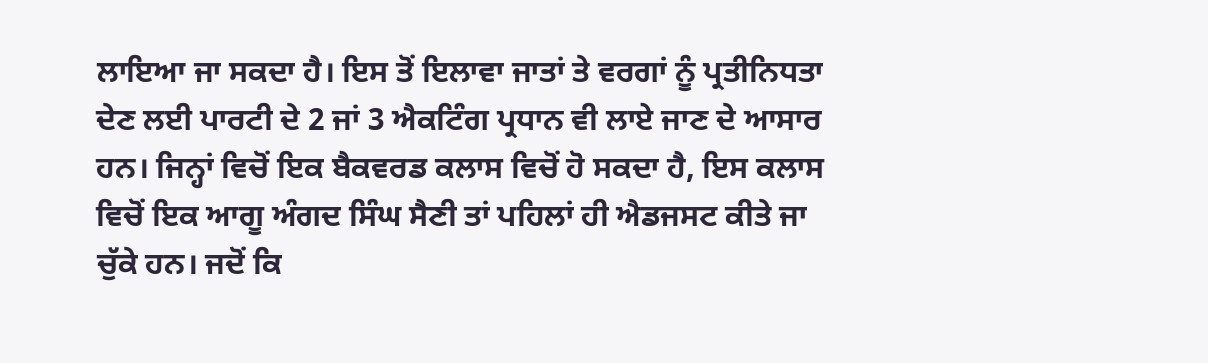ਲਾਇਆ ਜਾ ਸਕਦਾ ਹੈ। ਇਸ ਤੋਂ ਇਲਾਵਾ ਜਾਤਾਂ ਤੇ ਵਰਗਾਂ ਨੂੰ ਪ੍ਰਤੀਨਿਧਤਾ ਦੇਣ ਲਈ ਪਾਰਟੀ ਦੇ 2 ਜਾਂ 3 ਐਕਟਿੰਗ ਪ੍ਰਧਾਨ ਵੀ ਲਾਏ ਜਾਣ ਦੇ ਆਸਾਰ ਹਨ। ਜਿਨ੍ਹਾਂ ਵਿਚੋਂ ਇਕ ਬੈਕਵਰਡ ਕਲਾਸ ਵਿਚੋਂ ਹੋ ਸਕਦਾ ਹੈ, ਇਸ ਕਲਾਸ ਵਿਚੋਂ ਇਕ ਆਗੂ ਅੰਗਦ ਸਿੰਘ ਸੈਣੀ ਤਾਂ ਪਹਿਲਾਂ ਹੀ ਐਡਜਸਟ ਕੀਤੇ ਜਾ ਚੁੱਕੇ ਹਨ। ਜਦੋਂ ਕਿ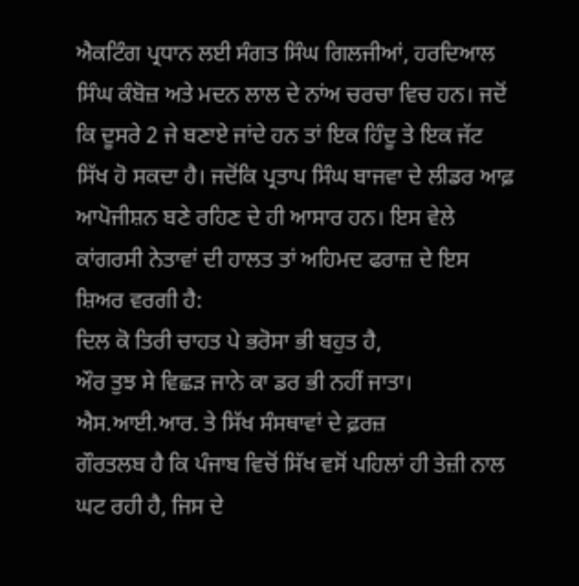ਐਕਟਿੰਗ ਪ੍ਰਧਾਨ ਲਈ ਸੰਗਤ ਸਿੰਘ ਗਿਲਜੀਆਂ, ਹਰਦਿਆਲ ਸਿੰਘ ਕੰਬੋਜ਼ ਅਤੇ ਮਦਨ ਲਾਲ ਦੇ ਨਾਂਅ ਚਰਚਾ ਵਿਚ ਹਨ। ਜਦੋਂ ਕਿ ਦੂਸਰੇ 2 ਜੇ ਬਣਾਏ ਜਾਂਦੇ ਹਨ ਤਾਂ ਇਕ ਹਿੰਦੂ ਤੇ ਇਕ ਜੱਟ ਸਿੱਖ ਹੋ ਸਕਦਾ ਹੈ। ਜਦੋਂਕਿ ਪ੍ਰਤਾਪ ਸਿੰਘ ਬਾਜਵਾ ਦੇ ਲੀਡਰ ਆਫ਼ ਆਪੋਜੀਸ਼ਨ ਬਣੇ ਰਹਿਣ ਦੇ ਹੀ ਆਸਾਰ ਹਨ। ਇਸ ਵੇਲੇ ਕਾਂਗਰਸੀ ਨੇਤਾਵਾਂ ਦੀ ਹਾਲਤ ਤਾਂ ਅਹਿਮਦ ਫਰਾਜ਼ ਦੇ ਇਸ ਸ਼ਿਅਰ ਵਰਗੀ ਹੈ:
ਦਿਲ ਕੋ ਤਿਰੀ ਚਾਹਤ ਪੇ ਭਰੋਸਾ ਭੀ ਬਹੁਤ ਹੈ,
ਔਰ ਤੁਝ ਸੇ ਵਿਛੜ ਜਾਨੇ ਕਾ ਡਰ ਭੀ ਨਹੀਂ ਜਾਤਾ।
ਐਸ.ਆਈ.ਆਰ. ਤੇ ਸਿੱਖ ਸੰਸਥਾਵਾਂ ਦੇ ਫ਼ਰਜ਼
ਗੌਰਤਲਬ ਹੈ ਕਿ ਪੰਜਾਬ ਵਿਚੋਂ ਸਿੱਖ ਵਸੋਂ ਪਹਿਲਾਂ ਹੀ ਤੇਜ਼ੀ ਨਾਲ ਘਟ ਰਹੀ ਹੈ, ਜਿਸ ਦੇ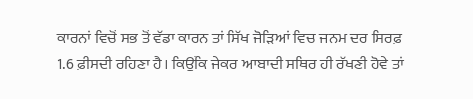ਕਾਰਨਾਂ ਵਿਚੋਂ ਸਭ ਤੋਂ ਵੱਡਾ ਕਾਰਨ ਤਾਂ ਸਿੱਖ ਜੋੜਿਆਂ ਵਿਚ ਜਨਮ ਦਰ ਸਿਰਫ਼ 1.6 ਫ਼ੀਸਦੀ ਰਹਿਣਾ ਹੈ। ਕਿਉਂਕਿ ਜੇਕਰ ਆਬਾਦੀ ਸਥਿਰ ਹੀ ਰੱਖਣੀ ਹੋਵੇ ਤਾਂ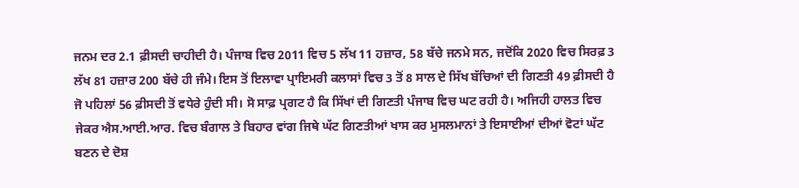ਜਨਮ ਦਰ 2.1 ਫ਼ੀਸਦੀ ਚਾਹੀਦੀ ਹੈ। ਪੰਜਾਬ ਵਿਚ 2011 ਵਿਚ 5 ਲੱਖ 11 ਹਜ਼ਾਰ, 58 ਬੱਚੇ ਜਨਮੇ ਸਨ, ਜਦੋਂਕਿ 2020 ਵਿਚ ਸਿਰਫ਼ 3 ਲੱਖ 81 ਹਜ਼ਾਰ 200 ਬੱਚੇ ਹੀ ਜੰਮੇ। ਇਸ ਤੋਂ ਇਲਾਵਾ ਪ੍ਰਾਇਮਰੀ ਕਲਾਸਾਂ ਵਿਚ 3 ਤੋਂ 8 ਸਾਲ ਦੇ ਸਿੱਖ ਬੱਚਿਆਂ ਦੀ ਗਿਣਤੀ 49 ਫ਼ੀਸਦੀ ਹੈ ਜੋ ਪਹਿਲਾਂ 56 ਫ਼ੀਸਦੀ ਤੋਂ ਵਧੇਰੇ ਹੁੰਦੀ ਸੀ। ਸੋ ਸਾਫ਼ ਪ੍ਰਗਟ ਹੈ ਕਿ ਸਿੱਖਾਂ ਦੀ ਗਿਣਤੀ ਪੰਜਾਬ ਵਿਚ ਘਟ ਰਹੀ ਹੈ। ਅਜਿਹੀ ਹਾਲਤ ਵਿਚ ਜੇਕਰ ਐਸ.ਆਈ.ਆਰ. ਵਿਚ ਬੰਗਾਲ ਤੇ ਬਿਹਾਰ ਵਾਂਗ ਜਿਥੇ ਘੱਟ ਗਿਣਤੀਆਂ ਖਾਸ ਕਰ ਮੁਸਲਮਾਨਾਂ ਤੇ ਇਸਾਈਆਂ ਦੀਆਂ ਵੋਟਾਂ ਘੱਟ ਬਣਨ ਦੇ ਦੋਸ਼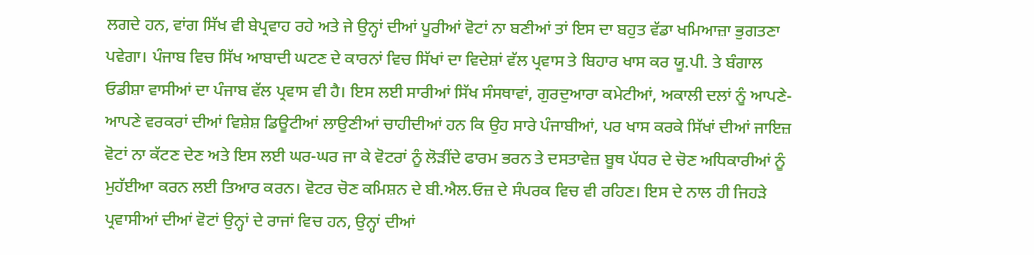ਲਗਦੇ ਹਨ, ਵਾਂਗ ਸਿੱਖ ਵੀ ਬੇਪ੍ਰਵਾਹ ਰਹੇ ਅਤੇ ਜੇ ਉਨ੍ਹਾਂ ਦੀਆਂ ਪੂਰੀਆਂ ਵੋਟਾਂ ਨਾ ਬਣੀਆਂ ਤਾਂ ਇਸ ਦਾ ਬਹੁਤ ਵੱਡਾ ਖਮਿਆਜ਼ਾ ਭੁਗਤਣਾ ਪਵੇਗਾ। ਪੰਜਾਬ ਵਿਚ ਸਿੱਖ ਆਬਾਦੀ ਘਟਣ ਦੇ ਕਾਰਨਾਂ ਵਿਚ ਸਿੱਖਾਂ ਦਾ ਵਿਦੇਸ਼ਾਂ ਵੱਲ ਪ੍ਰਵਾਸ ਤੇ ਬਿਹਾਰ ਖਾਸ ਕਰ ਯੂ.ਪੀ. ਤੇ ਬੰਗਾਲ ਓਡੀਸ਼ਾ ਵਾਸੀਆਂ ਦਾ ਪੰਜਾਬ ਵੱਲ ਪ੍ਰਵਾਸ ਵੀ ਹੈ। ਇਸ ਲਈ ਸਾਰੀਆਂ ਸਿੱਖ ਸੰਸਥਾਵਾਂ, ਗੁਰਦੁਆਰਾ ਕਮੇਟੀਆਂ, ਅਕਾਲੀ ਦਲਾਂ ਨੂੰ ਆਪਣੇ-ਆਪਣੇ ਵਰਕਰਾਂ ਦੀਆਂ ਵਿਸ਼ੇਸ਼ ਡਿਊਟੀਆਂ ਲਾਉਣੀਆਂ ਚਾਹੀਦੀਆਂ ਹਨ ਕਿ ਉਹ ਸਾਰੇ ਪੰਜਾਬੀਆਂ, ਪਰ ਖਾਸ ਕਰਕੇ ਸਿੱਖਾਂ ਦੀਆਂ ਜਾਇਜ਼ ਵੋਟਾਂ ਨਾ ਕੱਟਣ ਦੇਣ ਅਤੇ ਇਸ ਲਈ ਘਰ-ਘਰ ਜਾ ਕੇ ਵੋਟਰਾਂ ਨੂੰ ਲੋੜੀਂਦੇ ਫਾਰਮ ਭਰਨ ਤੇ ਦਸਤਾਵੇਜ਼ ਬੂਥ ਪੱਧਰ ਦੇ ਚੋਣ ਅਧਿਕਾਰੀਆਂ ਨੂੰ ਮੁਹੱਈਆ ਕਰਨ ਲਈ ਤਿਆਰ ਕਰਨ। ਵੋਟਰ ਚੋਣ ਕਮਿਸ਼ਨ ਦੇ ਬੀ.ਐਲ.ਓਜ਼ ਦੇ ਸੰਪਰਕ ਵਿਚ ਵੀ ਰਹਿਣ। ਇਸ ਦੇ ਨਾਲ ਹੀ ਜਿਹੜੇ ਪ੍ਰਵਾਸੀਆਂ ਦੀਆਂ ਵੋਟਾਂ ਉਨ੍ਹਾਂ ਦੇ ਰਾਜਾਂ ਵਿਚ ਹਨ, ਉਨ੍ਹਾਂ ਦੀਆਂ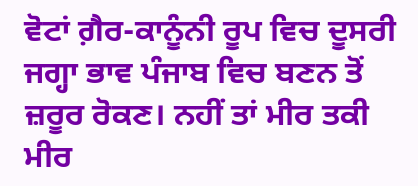ਵੋਟਾਂ ਗ਼ੈਰ-ਕਾਨੂੰਨੀ ਰੂਪ ਵਿਚ ਦੂਸਰੀ ਜਗ੍ਹਾ ਭਾਵ ਪੰਜਾਬ ਵਿਚ ਬਣਨ ਤੋਂ ਜ਼ਰੂਰ ਰੋਕਣ। ਨਹੀਂ ਤਾਂ ਮੀਰ ਤਕੀ ਮੀਰ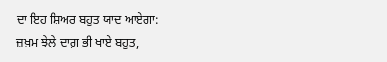ਦਾ ਇਹ ਸ਼ਿਅਰ ਬਹੁਤ ਯਾਦ ਆਏਗਾ:
ਜ਼ਖ਼ਮ ਝੇਲੇ ਦਾਗ਼ ਭੀ ਖਾਏ ਬਹੁਤ,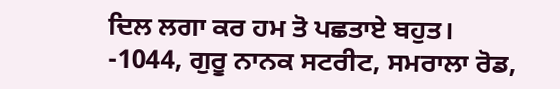ਦਿਲ ਲਗਾ ਕਰ ਹਮ ਤੋ ਪਛਤਾਏ ਬਹੁਤ।
-1044, ਗੁਰੂ ਨਾਨਕ ਸਟਰੀਟ, ਸਮਰਾਲਾ ਰੋਡ,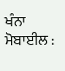ਖੰਨਾ
ਮੋਬਾਈਲ :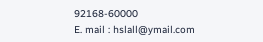92168-60000
E. mail : hslall@ymail.com